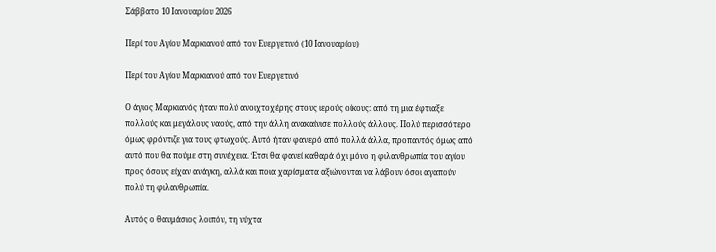Σάββατο 10 Ιανουαρίου 2026

Περί του Αγίου Μαρκιανού από τον Ευεργετινό (10 Ιανουαρίου)

Περί του Αγίου Μαρκιανού από τον Ευεργετινό

Ο άγιος Μαρκιανός ήταν πολύ ανοιχτοχέρης στους ιερούς οίκους: από τη μια έφτιαξε πολλούς και μεγάλους ναούς, από την άλλη ανακαίνισε πολλούς άλλους. Πολύ περισσότερο όμως φρόντιζε για τους φτωχούς. Αυτό ήταν φανερό από πολλά άλλα, προπαντός όμως από αυτό που θα πούμε στη συνέχεια. Έτσι θα φανεί καθαρά όχι μόνο η φιλανθρωπία του αγίου προς όσους είχαν ανάγκη, αλλά και ποια χαρίσματα αξιώνονται να λάβουν όσοι αγαπούν πολύ τη φιλανθρωπία.

Αυτός ο θαυμάσιος λοιπόν, τη νύχτα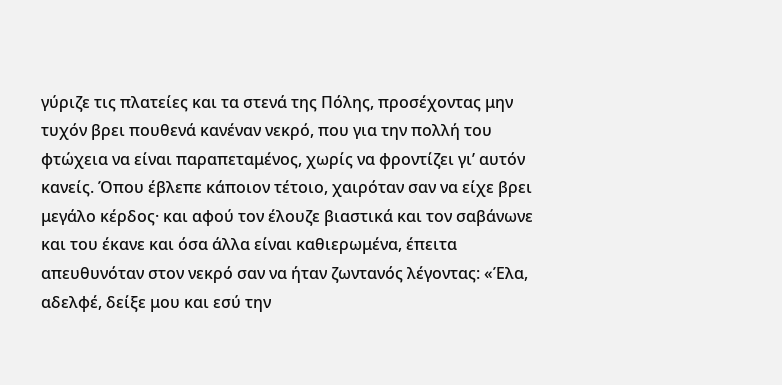γύριζε τις πλατείες και τα στενά της Πόλης, προσέχοντας μην τυχόν βρει πουθενά κανέναν νεκρό, που για την πολλή του φτώχεια να είναι παραπεταμένος, χωρίς να φροντίζει γι’ αυτόν κανείς. Όπου έβλεπε κάποιον τέτοιο, χαιρόταν σαν να είχε βρει μεγάλο κέρδος· και αφού τον έλουζε βιαστικά και τον σαβάνωνε και του έκανε και όσα άλλα είναι καθιερωμένα, έπειτα απευθυνόταν στον νεκρό σαν να ήταν ζωντανός λέγοντας: «Έλα, αδελφέ, δείξε μου και εσύ την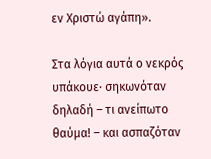εν Χριστώ αγάπη».

Στα λόγια αυτά ο νεκρός υπάκουε· σηκωνόταν δηλαδή – τι ανείπωτο θαύμα! – και ασπαζόταν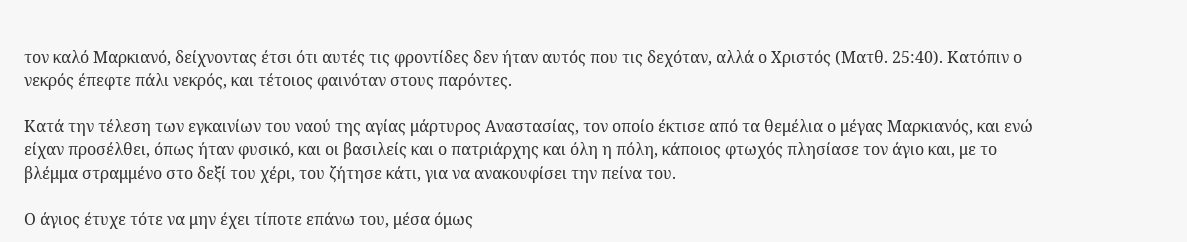τον καλό Μαρκιανό, δείχνοντας έτσι ότι αυτές τις φροντίδες δεν ήταν αυτός που τις δεχόταν, αλλά ο Χριστός (Ματθ. 25:40). Κατόπιν ο νεκρός έπεφτε πάλι νεκρός, και τέτοιος φαινόταν στους παρόντες.

Κατά την τέλεση των εγκαινίων του ναού της αγίας μάρτυρος Αναστασίας, τον οποίο έκτισε από τα θεμέλια ο μέγας Μαρκιανός, και ενώ είχαν προσέλθει, όπως ήταν φυσικό, και οι βασιλείς και ο πατριάρχης και όλη η πόλη, κάποιος φτωχός πλησίασε τον άγιο και, με το βλέμμα στραμμένο στο δεξί του χέρι, του ζήτησε κάτι, για να ανακουφίσει την πείνα του.

Ο άγιος έτυχε τότε να μην έχει τίποτε επάνω του, μέσα όμως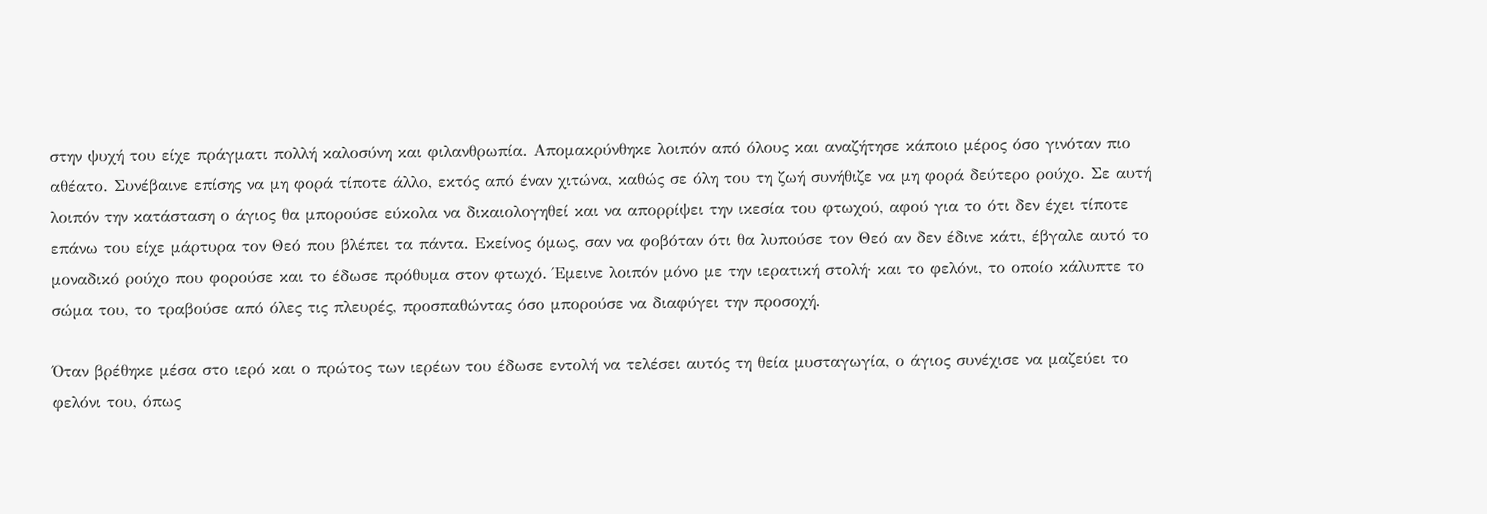στην ψυχή του είχε πράγματι πολλή καλοσύνη και φιλανθρωπία. Απομακρύνθηκε λοιπόν από όλους και αναζήτησε κάποιο μέρος όσο γινόταν πιο αθέατο. Συνέβαινε επίσης να μη φορά τίποτε άλλο, εκτός από έναν χιτώνα, καθώς σε όλη του τη ζωή συνήθιζε να μη φορά δεύτερο ρούχο. Σε αυτή λοιπόν την κατάσταση ο άγιος θα μπορούσε εύκολα να δικαιολογηθεί και να απορρίψει την ικεσία του φτωχού, αφού για το ότι δεν έχει τίποτε επάνω του είχε μάρτυρα τον Θεό που βλέπει τα πάντα. Εκείνος όμως, σαν να φοβόταν ότι θα λυπούσε τον Θεό αν δεν έδινε κάτι, έβγαλε αυτό το μοναδικό ρούχο που φορούσε και το έδωσε πρόθυμα στον φτωχό. Έμεινε λοιπόν μόνο με την ιερατική στολή· και το φελόνι, το οποίο κάλυπτε το σώμα του, το τραβούσε από όλες τις πλευρές, προσπαθώντας όσο μπορούσε να διαφύγει την προσοχή.

Όταν βρέθηκε μέσα στο ιερό και ο πρώτος των ιερέων του έδωσε εντολή να τελέσει αυτός τη θεία μυσταγωγία, ο άγιος συνέχισε να μαζεύει το φελόνι του, όπως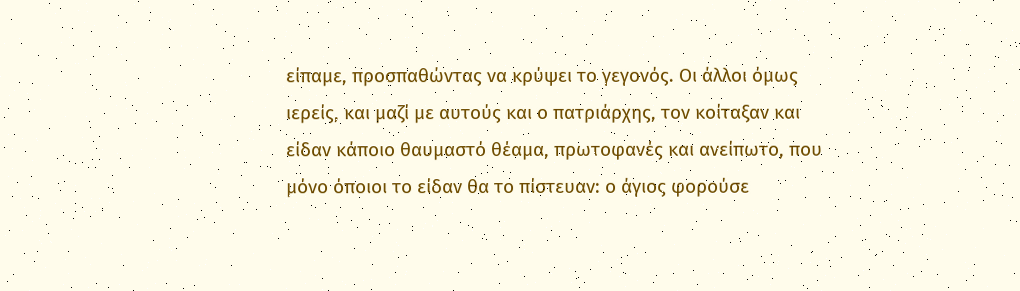είπαμε, προσπαθώντας να κρύψει το γεγονός. Οι άλλοι όμως ιερείς, και μαζί με αυτούς και ο πατριάρχης, τον κοίταξαν και είδαν κάποιο θαυμαστό θέαμα, πρωτοφανές και ανείπωτο, που μόνο όποιοι το είδαν θα το πίστευαν: ο άγιος φορούσε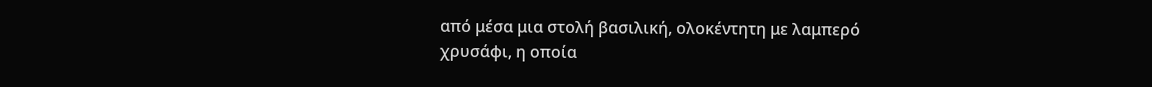από μέσα μια στολή βασιλική, ολοκέντητη με λαμπερό χρυσάφι, η οποία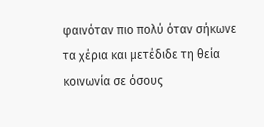φαινόταν πιο πολύ όταν σήκωνε τα χέρια και μετέδιδε τη θεία κοινωνία σε όσους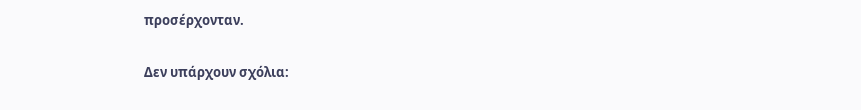προσέρχονταν.

Δεν υπάρχουν σχόλια: